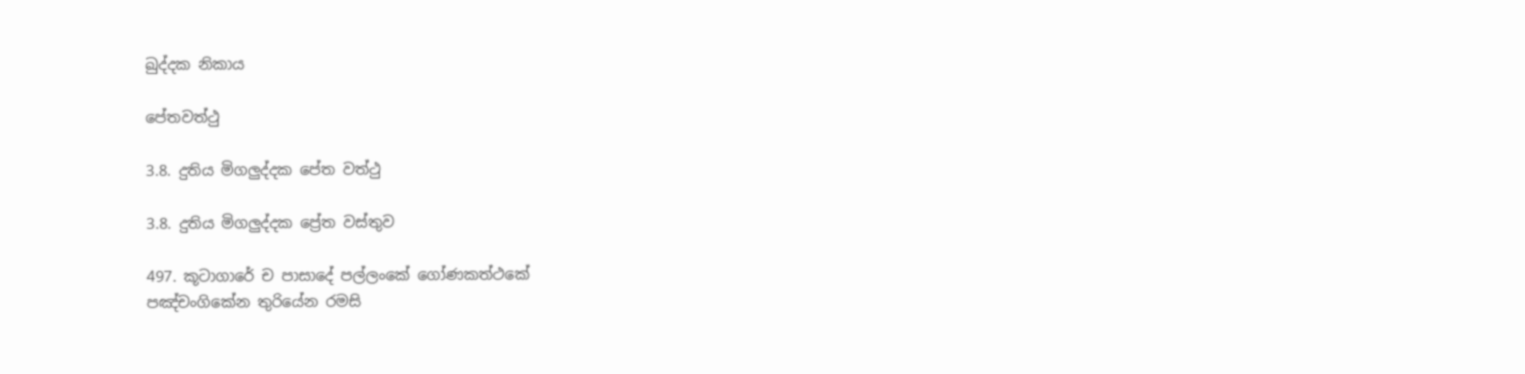ඛුද්දක නිකාය

පේතවත්ථු

3.8. දුතිය මිගලුද්දක පේත වත්ථු

3.8. දුතිය මිගලුද්දක ප්‍රේත වස්තුව

497. කූටාගාරේ ච පාසාදේ පල්ලංකේ ගෝණකත්ථකේ
පඤ්චංගිකේන තුරියේන රමසි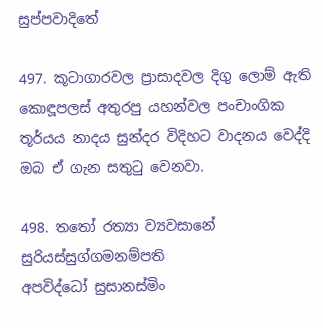සුප්පවාදිතේ

497. කූටාගාරවල ප්‍රාසාදවල දිගු ලොම් ඇති කොඳූපලස් අතුරපු යහන්වල පංචාංගික තූර්යය නාදය සුන්දර විදිහට වාදනය වෙද්දි ඔබ ඒ ගැන සතුටු වෙනවා.

498. තතෝ රත්‍යා ව්‍යවසානේ සුරියස්සුග්ගමනම්පති
අපවිද්ධෝ සුසානස්මිං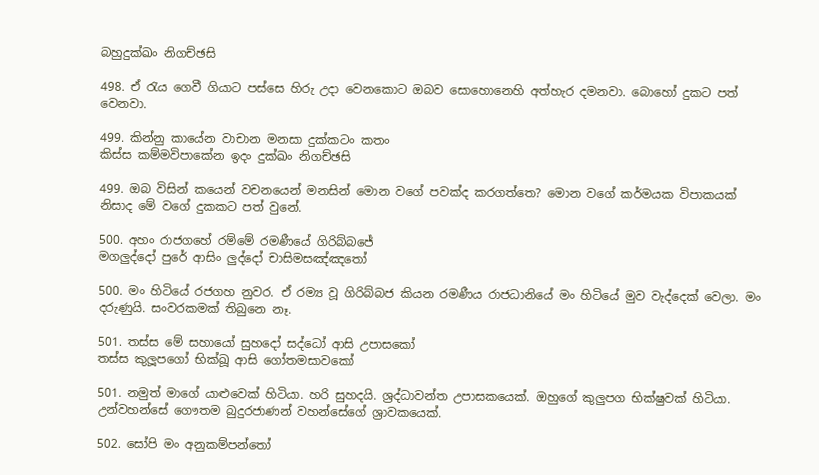බහුදුක්ඛං නිගච්ඡසි

498. ඒ රැය ගෙවී ගියාට පස්සෙ හිරු උදා වෙනකොට ඔබව සොහොනෙහි අත්හැර දමනවා. බොහෝ දුකට පත් වෙනවා.

499. කින්නු කායේන වාචාන මනසා දුක්කටං කතං
කිස්ස කම්මවිපාකේන ඉදං දුක්ඛං නිගච්ඡසි

499. ඔබ විසින් කයෙන් වචනයෙන් මනසින් මොන වගේ පවක්ද කරගත්තෙ? මොන වගේ කර්මයක විපාකයක් නිසාද මේ වගේ දුකකට පත් වුනේ.

500. අහං රාජගහේ රම්මේ රමණීයේ ගිරිබ්බජේ
මගලුද්දෝ පුරේ ආසිං ලුද්දෝ චාසිමසඤ්ඤතෝ

500. මං හිටියේ රජගහ නුවර. ඒ රම්‍ය වූ ගිරිබ්බජ කියන රමණීය රාජධානියේ මං හිටියේ මුව වැද්දෙක් වෙලා. මං දරුණුයි. සංවරකමක් තිබුනෙ නෑ.

501. තස්ස මේ සහායෝ සුහදෝ සද්ධෝ ආසි උපාසකෝ
තස්ස කුලූපගෝ භික්ඛූ ආසි ගෝතමසාවකෝ

501. නමුත් මාගේ යාළුවෙක් හිටියා. හරි සුහදයි. ශ්‍රද්ධාවන්ත උපාසකයෙක්. ඔහුගේ කුලුපග භික්ෂුවක් හිටියා. උන්වහන්සේ ගෞතම බුදුරජාණන් වහන්සේගේ ශ්‍රාවකයෙක්.

502. සෝපි මං අනුකම්පන්තෝ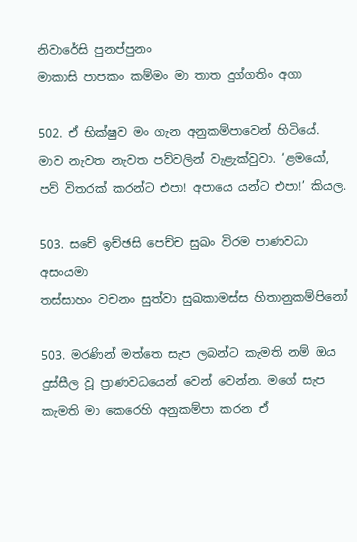නිවාරේසි පුනප්පුනං
මාකාසි පාපකං කම්මං මා තාත දුග්ගතිං අගා

502. ඒ භික්ෂුව මං ගැන අනුකම්පාවෙන් හිටියේ. මාව නැවත නැවත පව්වලින් වැළැක්වුවා. ‘ළමයෝ, පව් විතරක් කරන්ට එපා! අපායෙ යන්ට එපා!’ කියල.

503. සචේ ඉච්ඡසි පෙච්ච සුඛං විරම පාණවධා අසංයමා
තස්සාහං වචනං සුත්වා සුඛකාමස්ස හිතානුකම්පිනෝ

503. මරණින් මත්තෙ සැප ලබන්ට කැමති නම් ඔය දුස්සීල වූ ප්‍රාණවධයෙන් වෙන් වෙන්න. මගේ සැප කැමති මා කෙරෙහි අනුකම්පා කරන ඒ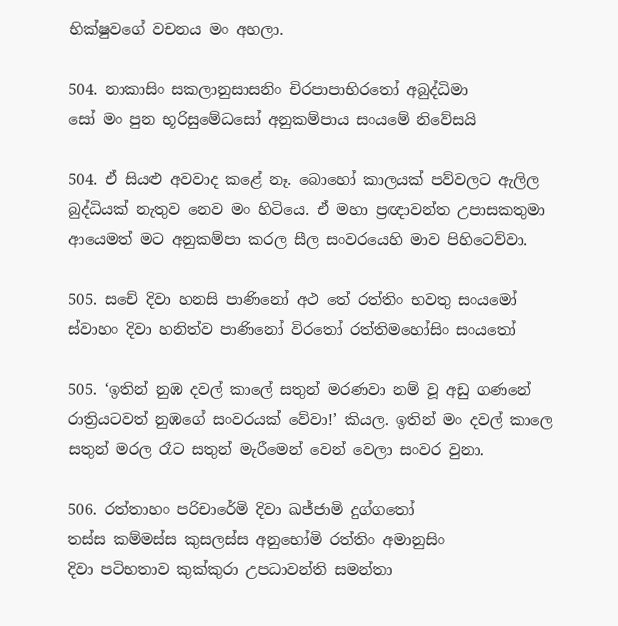භික්ෂුවගේ වචනය මං අහලා.

504. නාකාසිං සකලානුසාසනිං චිරපාපාභිරතෝ අබුද්ධිමා
සෝ මං පුන භූරිසුමේධසෝ අනුකම්පාය සංයමේ නිවේසයි

504. ඒ සියළු අවවාද කළේ නෑ. බොහෝ කාලයක් පව්වලට ඇලිල බුද්ධියක් නැතුව නෙව මං හිටියෙ. ඒ මහා ප්‍රඥාවන්ත උපාසකතුමා ආයෙමත් මට අනුකම්පා කරල සීල සංවරයෙහි මාව පිහිටෙව්වා.

505. සචේ දිවා හනසි පාණිනෝ අථ තේ රත්තිං භවතු සංයමෝ
ස්වාහං දිවා හනිත්ව පාණිනෝ විරතෝ රත්තිමහෝසිං සංයතෝ

505. ‘ඉතින් නුඹ දවල් කාලේ සතුන් මරණවා නම් වූ අඩු ගණනේ රාත්‍රියටවත් නුඹගේ සංවරයක් වේවා!’ කියල. ඉතින් මං දවල් කාලෙ සතුන් මරල රෑට සතුන් මැරීමෙන් වෙන් වෙලා සංවර වුනා.

506. රත්තාහං පරිචාරේමි දිවා ඛජ්ජාමි දුග්ගතෝ
තස්ස කම්මස්ස කුසලස්ස අනුභෝමි රත්තිං අමානුසිං
දිවා පටිභතාව කුක්කුරා උපධාවන්ති සමන්තා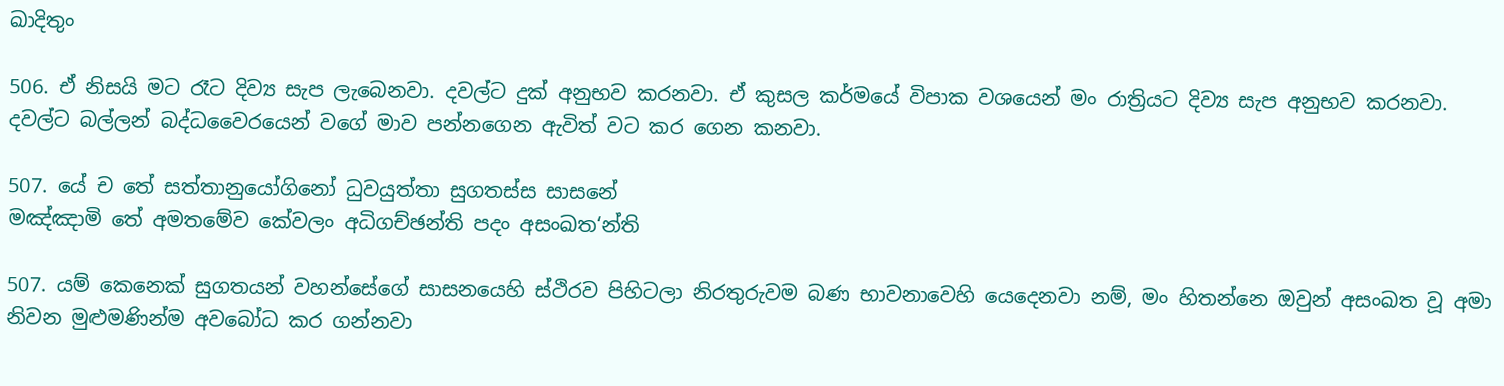ඛාදිතුං

506. ඒ නිසයි මට රෑට දිව්‍ය සැප ලැබෙනවා. දවල්ට දුක් අනුභව කරනවා. ඒ කුසල කර්මයේ විපාක වශයෙන් මං රාත්‍රියට දිව්‍ය සැප අනුභව කරනවා. දවල්ට බල්ලන් බද්ධවෛරයෙන් වගේ මාව පන්නගෙන ඇවිත් වට කර ගෙන කනවා.

507. යේ ච තේ සත්තානුයෝගිනෝ ධුවයුත්තා සුගතස්ස සාසනේ
මඤ්ඤාමි තේ අමතමේව කේවලං අධිගච්ඡන්ති පදං අසංඛත‘න්ති

507. යම් කෙනෙක් සුගතයන් වහන්සේගේ සාසනයෙහි ස්ථිරව පිහිටලා නිරතුරුවම බණ භාවනාවෙහි යෙදෙනවා නම්, මං හිතන්නෙ ඔවුන් අසංඛත වූ අමා නිවන මුළුමණින්ම අවබෝධ කර ගන්නවා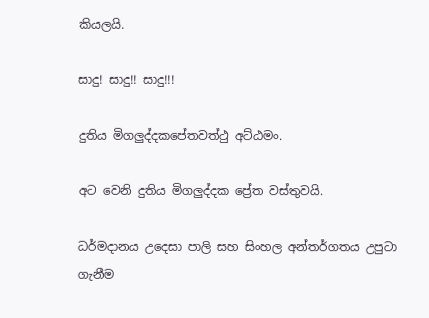කියලයි.

සාදු! සාදු!! සාදු!!!

දුතිය මිගලුද්දකපේතවත්ථු අට්ඨමං.

අට වෙනි දුතිය මිගලුද්දක ප්‍රේත වස්තුවයි.

ධර්මදානය උදෙසා පාලි සහ සිංහල අන්තර්ගතය උපුටා ගැනීම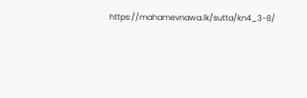https://mahamevnawa.lk/sutta/kn4_3-8/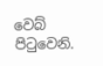වෙබ් පිටුවෙනි.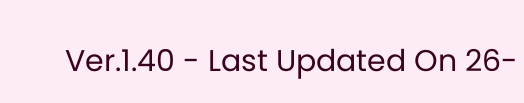Ver.1.40 - Last Updated On 26-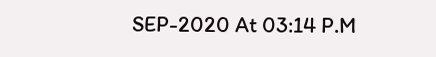SEP-2020 At 03:14 P.M